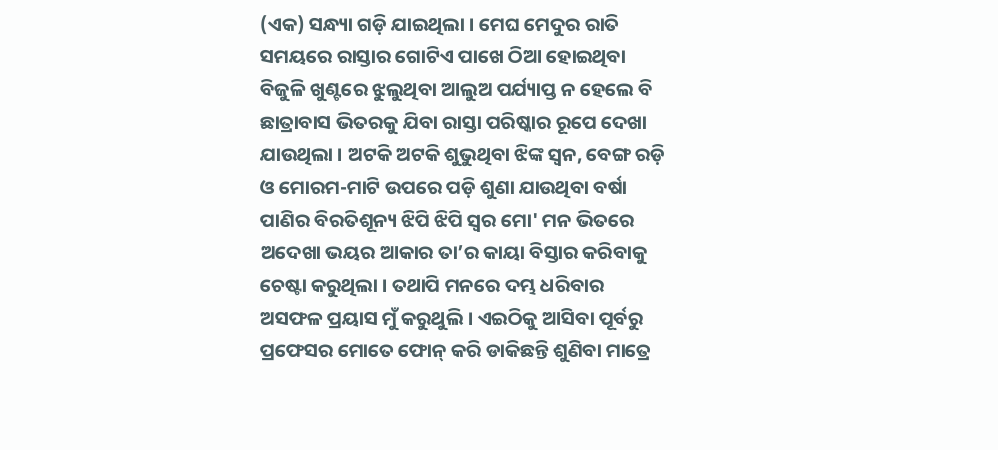(ଏକ) ସନ୍ଧ୍ୟା ଗଡ଼ି ଯାଇଥିଲା । ମେଘ ମେଦୁର ରାତି ସମୟରେ ରାସ୍ତାର ଗୋଟିଏ ପାଖେ ଠିଆ ହୋଇଥିବା ବିଜୁଳି ଖୁଣ୍ଟରେ ଝୁଲୁଥିବା ଆଲୁଅ ପର୍ଯ୍ୟାପ୍ତ ନ ହେଲେ ବି ଛାତ୍ରାବାସ ଭିତରକୁ ଯିବା ରାସ୍ତା ପରିଷ୍କାର ରୂପେ ଦେଖା ଯାଉଥିଲା । ଅଟକି ଅଟକି ଶୁଭୁଥିବା ଝିଙ୍କ ସ୍ବନ, ବେଙ୍ଗ ରଡ଼ି ଓ ମୋରମ-ମାଟି ଉପରେ ପଡ଼ି ଶୁଣା ଯାଉଥିବା ବର୍ଷା ପାଣିର ବିରତିଶୂନ୍ୟ ଝିପି ଝିପି ସ୍ଵର ମୋ' ମନ ଭିତରେ ଅଦେଖା ଭୟର ଆକାର ତା’ର କାୟା ବିସ୍ତାର କରିବାକୁ ଚେଷ୍ଟା କରୁଥିଲା । ତଥାପି ମନରେ ଦମ୍ଭ ଧରିବାର ଅସଫଳ ପ୍ରୟାସ ମୁଁ କରୁଥୁଲି । ଏଇଠିକୁ ଆସିବା ପୂର୍ବରୁ ପ୍ରଫେସର ମୋତେ ଫୋନ୍ କରି ଡାକିଛନ୍ତି ଶୁଣିବା ମାତ୍ରେ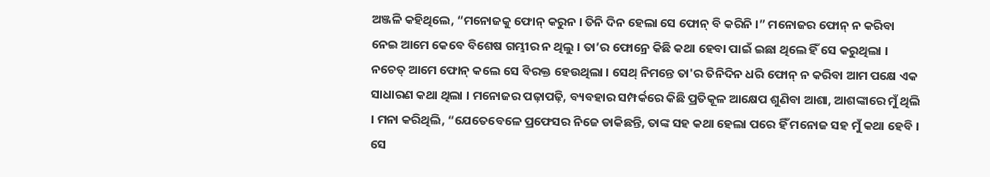ଅଞ୍ଜଳି କହିଥିଲେ, “ମନୋଜକୁ ଫୋନ୍ କରୁନ । ତିନି ଦିନ ହେଲା ସେ ଫୋନ୍ ବି କରିନି ।” ମନୋଜର ଫୋନ୍ ନ କରିବା ନେଇ ଆମେ କେବେ ବିଶେଷ ଗମ୍ଭୀର ନ ଥିଲୁ । ତା’ର ଫୋନ୍ରେ କିଛି କଥା ହେବା ପାଇଁ ଇଛା ଥିଲେ ହିଁ ସେ କରୁଥିଲା । ନଚେତ୍ ଆମେ ଫୋନ୍ କଲେ ସେ ବିରକ୍ତ ହେଉଥିଲା । ସେଥ୍ ନିମନ୍ତେ ତା'ର ତିନିଦିନ ଧରି ଫୋନ୍ ନ କରିବା ଆମ ପକ୍ଷେ ଏକ ସାଧାରଣ କଥା ଥିଲା । ମନୋଜର ପଢ଼ାପଢ଼ି, ବ୍ୟବହାର ସମ୍ପର୍କରେ କିଛି ପ୍ରତିକୂଳ ଆକ୍ଷେପ ଶୁଣିବା ଆଶା, ଆଶଙ୍କାରେ ମୁଁ ଥିଲି । ମନା କରିଥିଲି, “ଯେତେବେଳେ ପ୍ରଫେସର ନିଜେ ଡାକିଛନ୍ତି, ତାଙ୍କ ସହ କଥା ହେଲା ପରେ ହିଁ ମନୋଜ ସହ ମୁଁ କଥା ହେବି । ସେ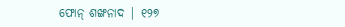ଫୋନ୍ ଶଙ୍ଖନାଦ | ୧୨୭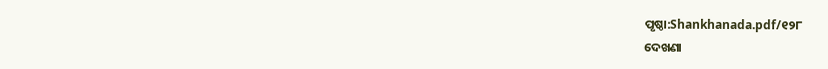ପୃଷ୍ଠା:Shankhanada.pdf/୧୨୮
ଦେଖଣା